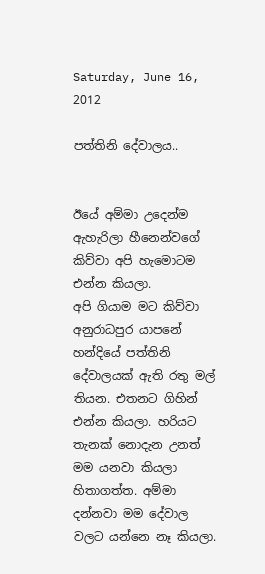Saturday, June 16, 2012

පත්තිනි දේවාලය..


ඊයේ අම්මා උදෙන්ම ඇහැරිලා හීනෙන්වගේ කිව්වා අපි හැමොටම එන්න කියලා.
අපි ගියාම මට කිව්වා අනුරාධපුර යාපනේ හන්දියේ පත්තිනි දේවාලයක් ඇති රතු මල්
තියන. එතනට ගිහින් එන්න කියලා. හරියට තැනක් නොදැන උනත් මම යනවා කියලා
හිතාගත්ත. අම්මා දන්නවා මම දේවාල වලට යන්නෙ නෑ කියලා.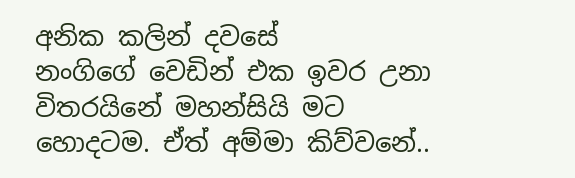අනික කලින් දවසේ
නංගිගේ වෙඩින් එක ඉවර උනා විතරයිනේ මහන්සියි මට හොදටම. ඒත් අම්මා කිව්වනේ..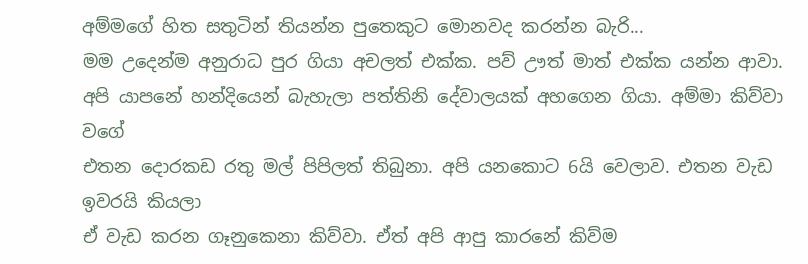අම්මගේ හිත සතුටින් තියන්න පුතෙකුට මොනවද කරන්න බැරි...
මම උදෙන්ම අනුරාධ පුර ගියා අචලත් එක්ක. පව් ඌත් මාත් එක්ක යන්න ආවා.
අපි යාපනේ හන්දියෙන් බැහැලා පත්තිනි දේවාලයක් අහගෙන ගියා. අම්මා කිව්වා වගේ
එතන දොරකඩ රතු මල් පිපිලත් තිබුනා. අපි යනකොට 6යි වෙලාව. එතන වැඩ ඉවරයි කියලා
ඒ වැඩ කරන ගෑනුකෙනා කිව්වා. ඒත් අපි ආපු කාරනේ කිව්ම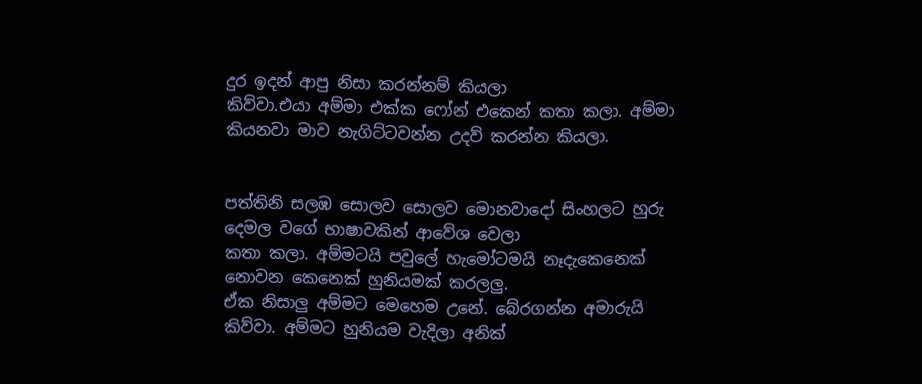දුර ඉදන් ආපු නිසා කරන්නම් කියලා
කිව්වා.එයා අම්මා එක්ක ෆෝන් එකෙන් කතා කලා. අම්මා කියනවා මාව නැගිට්ටවන්න උදව් කරන්න කියලා.


පත්තිනි සලඹ සොලව සොලව මොනවාදෝ සිංහලට හුරු දෙමල වගේ භාෂාවකින් ආවේශ වෙලා
කතා කලා. අම්මටයි පවුලේ හැමෝටමයි නෑදැකෙනෙක් නොවන කෙනෙක් හුනියමක් කරලලු.
ඒක නිසාලු අම්මට මෙහෙම උනේ. බේරගන්න අමාරුයි කිව්වා. අම්මට හුනියම වැදිලා අනික්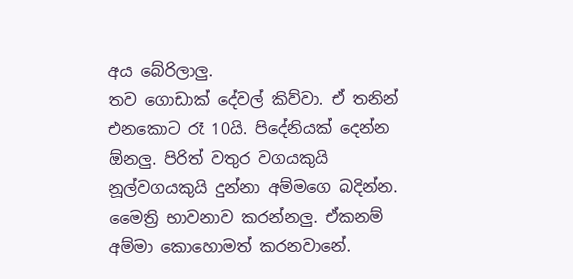අය බේරිලාලු.
තව ගොඩාක් දේවල් කිව්වා. ඒ තනින් එනකොට රෑ 10යි. පිදේනියක් දෙන්න ඕනලු. පිරිත් වතුර වගයකුයි
නූල්වගයකුයි දුන්නා අම්මගෙ බදින්න.   මෛත්‍රි භාවනාව කරන්නලු. ඒකනම් අම්මා කොහොමත් කරනවානේ.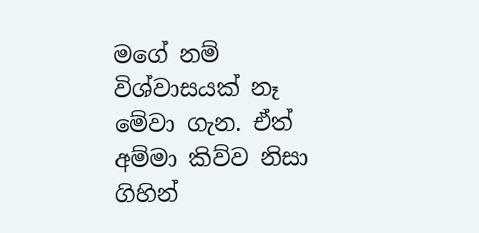මගේ නම් විශ්වාසයක් නෑ මේවා ගැන. ඒත් අම්මා කිව්ව නිසා ගිහින්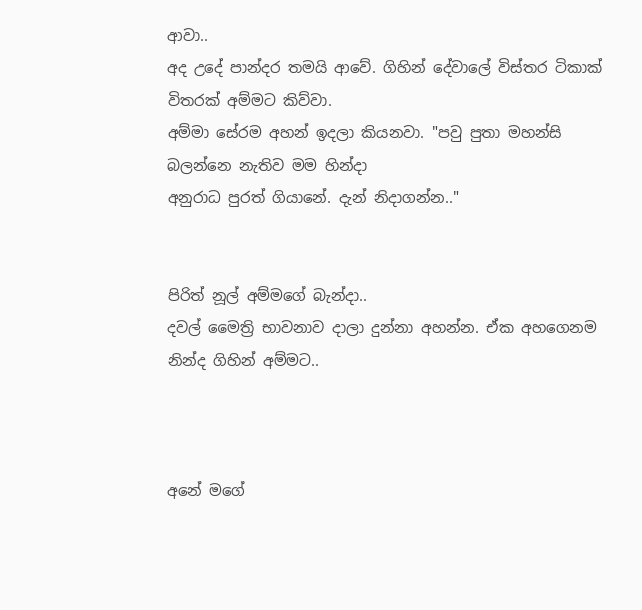ආවා..
අද උදේ පාන්දර තමයි ආවේ. ගිහින් දේවාලේ විස්තර ටිකාක් විතරක් අම්මට කිව්වා.
අම්මා සේරම අහන් ඉදලා කියනවා. "පවු පුතා මහන්සි බලන්නෙ නැතිව මම හින්දා
අනුරාධ පුරත් ගියානේ. දැන් නිදාගන්න.."


පිරිත් නූල් අම්මගේ බැන්දා..
දවල් මෛත්‍රි භාවනාව දාලා දුන්නා අහන්න. ඒක අහගෙනම නින්ද ගිහින් අම්මට..



අනේ මගේ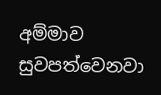අම්මාව සුවපත්වෙනවා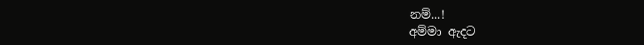නම්...!
අම්මා ඇදට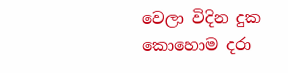වෙලා විදින දුක කොහොම දරා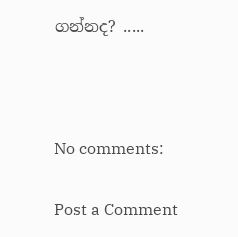ගන්නද? .....



No comments:

Post a Comment